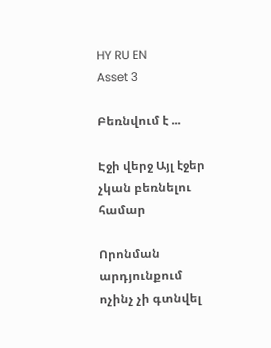HY RU EN
Asset 3

Բեռնվում է ...

Էջի վերջ Այլ էջեր չկան բեռնելու համար

Որոնման արդյունքում ոչինչ չի գտնվել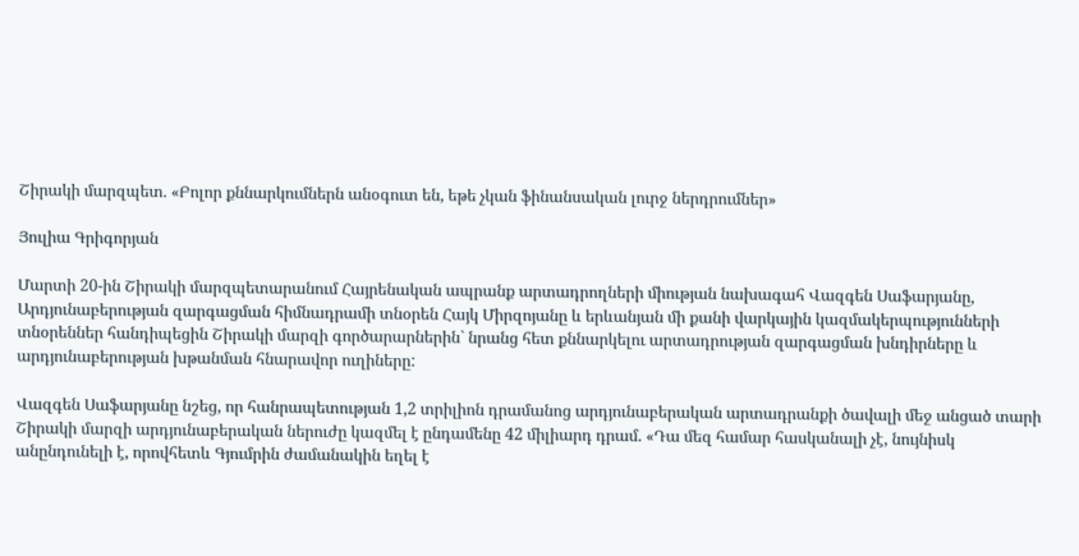Շիրակի մարզպետ. «Բոլոր քննարկումներն անօգուտ են, եթե չկան ֆինանսական լուրջ ներդրումներ»

Յուլիա Գրիգորյան

Մարտի 20-ին Շիրակի մարզպետարանում Հայրենական ապրանք արտադրողների միության նախագահ Վազգեն Սաֆարյանը, Արդյունաբերության զարգացման հիմնադրամի տնօրեն Հայկ Միրզոյանը և երևանյան մի քանի վարկային կազմակերպությունների տնօրեններ հանդիպեցին Շիրակի մարզի գործարարներին` նրանց հետ քննարկելու արտադրության զարգացման խնդիրները և արդյունաբերության խթանման հնարավոր ուղիները:

Վազգեն Սաֆարյանը նշեց, որ հանրապետության 1,2 տրիլիոն դրամանոց արդյունաբերական արտադրանքի ծավալի մեջ անցած տարի Շիրակի մարզի արդյունաբերական ներուժը կազմել է ընդամենը 42 միլիարդ դրամ. «Դա մեզ համար հասկանալի չէ, նույնիսկ անընդունելի է, որովհետև Գյումրին ժամանակին եղել է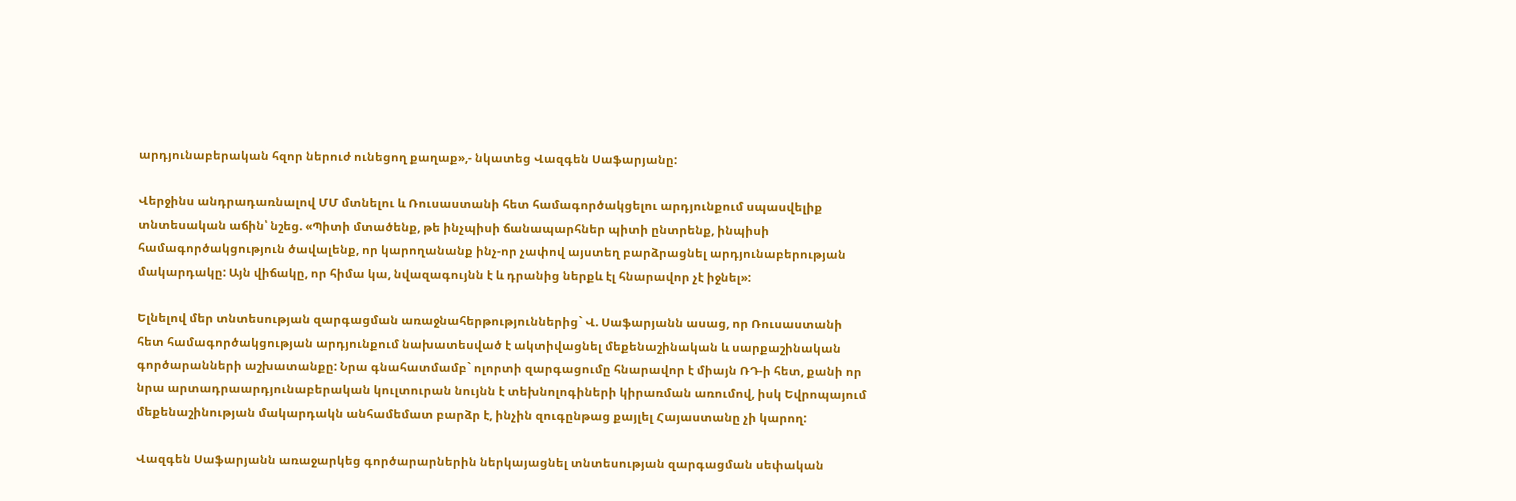արդյունաբերական հզոր ներուժ ունեցող քաղաք»,- նկատեց Վազգեն Սաֆարյանը:

Վերջինս անդրադառնալով ՄՄ մտնելու և Ռուսաստանի հետ համագործակցելու արդյունքում սպասվելիք տնտեսական աճին՝ նշեց. «Պիտի մտածենք, թե ինչպիսի ճանապարհներ պիտի ընտրենք, ինպիսի համագործակցություն ծավալենք, որ կարողանանք ինչ-որ չափով այստեղ բարձրացնել արդյունաբերության մակարդակը: Այն վիճակը, որ հիմա կա, նվազագույնն է և դրանից ներքև էլ հնարավոր չէ իջնել»:

Ելնելով մեր տնտեսության զարգացման առաջնահերթություններից` Վ. Սաֆարյանն ասաց, որ Ռուսաստանի հետ համագործակցության արդյունքում նախատեսված է ակտիվացնել մեքենաշինական և սարքաշինական գործարանների աշխատանքը: Նրա գնահատմամբ` ոլորտի զարգացումը հնարավոր է միայն ՌԴ-ի հետ, քանի որ նրա արտադրաարդյունաբերական կուլտուրան նույնն է տեխնոլոգիների կիրառման առումով, իսկ Եվրոպայում մեքենաշինության մակարդակն անհամեմատ բարձր է, ինչին զուգընթաց քայլել Հայաստանը չի կարող:

Վազգեն Սաֆարյանն առաջարկեց գործարարներին ներկայացնել տնտեսության զարգացման սեփական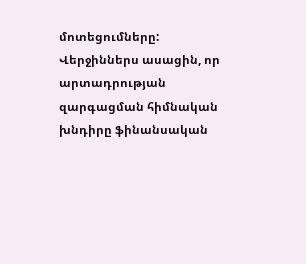մոտեցումները: Վերջիններս ասացին, որ արտադրության զարգացման հիմնական խնդիրը ֆինանսական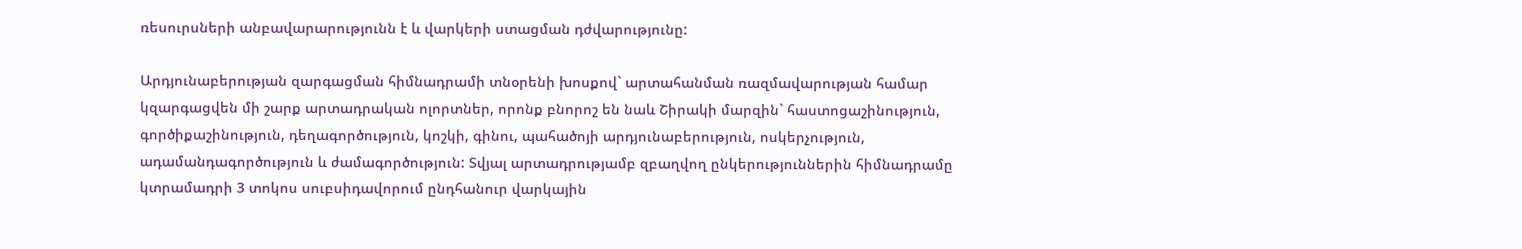ռեսուրսների անբավարարությունն է և վարկերի ստացման դժվարությունը:

Արդյունաբերության զարգացման հիմնադրամի տնօրենի խոսքով` արտահանման ռազմավարության համար կզարգացվեն մի շարք արտադրական ոլորտներ, որոնք բնորոշ են նաև Շիրակի մարզին` հաստոցաշինություն, գործիքաշինություն, դեղագործություն, կոշկի, գինու, պահածոյի արդյունաբերություն, ոսկերչություն, ադամանդագործություն և ժամագործություն: Տվյալ արտադրությամբ զբաղվող ընկերություններին հիմնադրամը կտրամադրի 3 տոկոս սուբսիդավորում ընդհանուր վարկային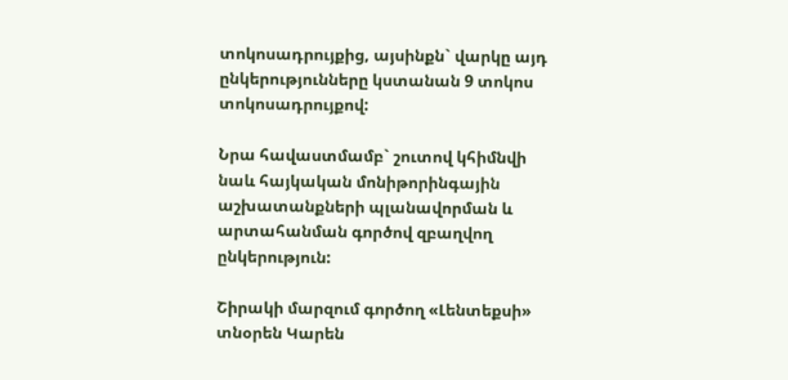տոկոսադրույքից, այսինքն` վարկը այդ ընկերությունները կստանան 9 տոկոս տոկոսադրույքով:

Նրա հավաստմամբ` շուտով կհիմնվի նաև հայկական մոնիթորինգային աշխատանքների պլանավորման և արտահանման գործով զբաղվող ընկերություն:

Շիրակի մարզում գործող «Լենտեքսի» տնօրեն Կարեն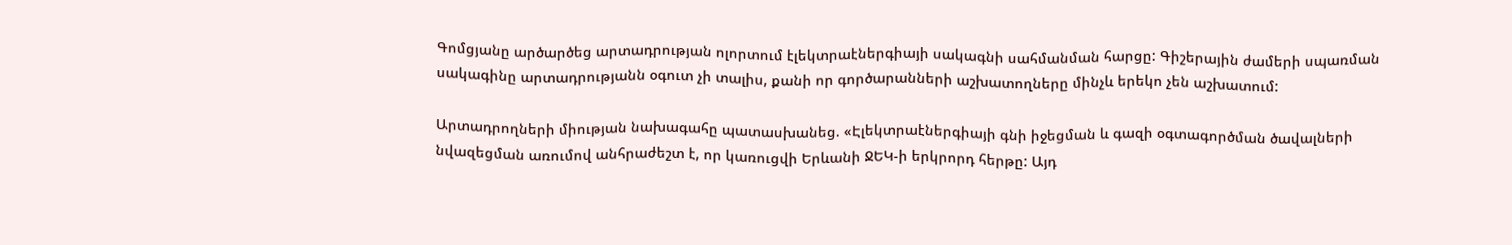Գոմցյանը արծարծեց արտադրության ոլորտում էլեկտրաէներգիայի սակագնի սահմանման հարցը: Գիշերային ժամերի սպառման սակագինը արտադրությանն օգուտ չի տալիս, քանի որ գործարանների աշխատողները մինչև երեկո չեն աշխատում:

Արտադրողների միության նախագահը պատասխանեց. «Էլեկտրաէներգիայի գնի իջեցման և գազի օգտագործման ծավալների նվազեցման առումով անհրաժեշտ է, որ կառուցվի Երևանի ՋԵԿ-ի երկրորդ հերթը: Այդ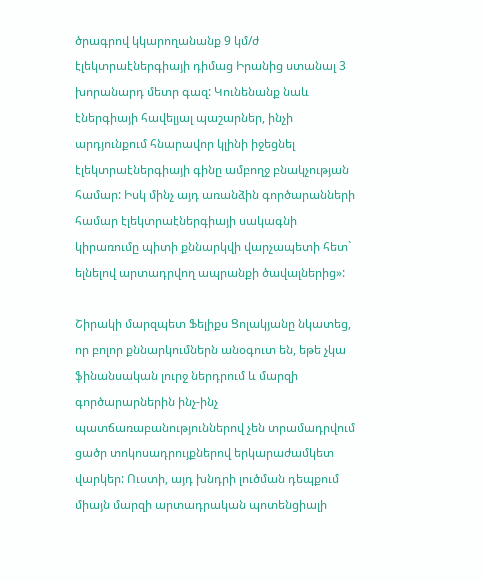ծրագրով կկարողանանք 9 կմ/ժ էլեկտրաէներգիայի դիմաց Իրանից ստանալ 3 խորանարդ մետր գազ: Կունենանք նաև էներգիայի հավելյալ պաշարներ, ինչի արդյունքում հնարավոր կլինի իջեցնել էլեկտրաէներգիայի գինը ամբողջ բնակչության համար: Իսկ մինչ այդ առանձին գործարանների համար էլեկտրաէներգիայի սակագնի կիրառումը պիտի քննարկվի վարչապետի հետ` ելնելով արտադրվող ապրանքի ծավալներից»:

Շիրակի մարզպետ Ֆելիքս Ցոլակյանը նկատեց, որ բոլոր քննարկումներն անօգուտ են, եթե չկա ֆինանսական լուրջ ներդրում և մարզի գործարարներին ինչ-ինչ պատճառաբանություններով չեն տրամադրվում ցածր տոկոսադրույքներով երկարաժամկետ վարկեր: Ուստի, այդ խնդրի լուծման դեպքում միայն մարզի արտադրական պոտենցիալի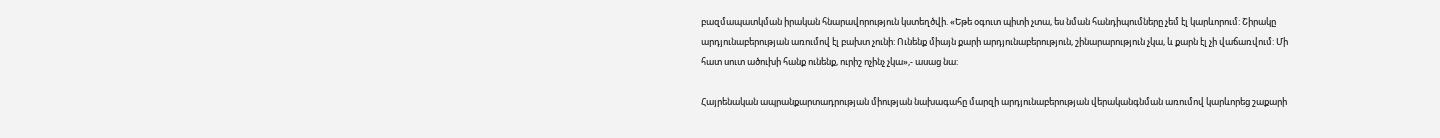բազմապատկման իրական հնարավորություն կստեղծվի. «Եթե օգուտ պիտի չտա, ես նման հանդիպումները չեմ էլ կարևորում: Շիրակը արդյունաբերության առումով էլ բախտ չունի: Ունենք միայն քարի արդյունաբերություն, շինարարություն չկա, և քարն էլ չի վաճառվում: Մի հատ սուտ ածուխի հանք ունենք, ուրիշ ոչինչ չկա»,- ասաց նա:

Հայրենական ապրանքարտադրության միության նախագահը մարզի արդյունաբերության վերականգնման առումով կարևորեց շաքարի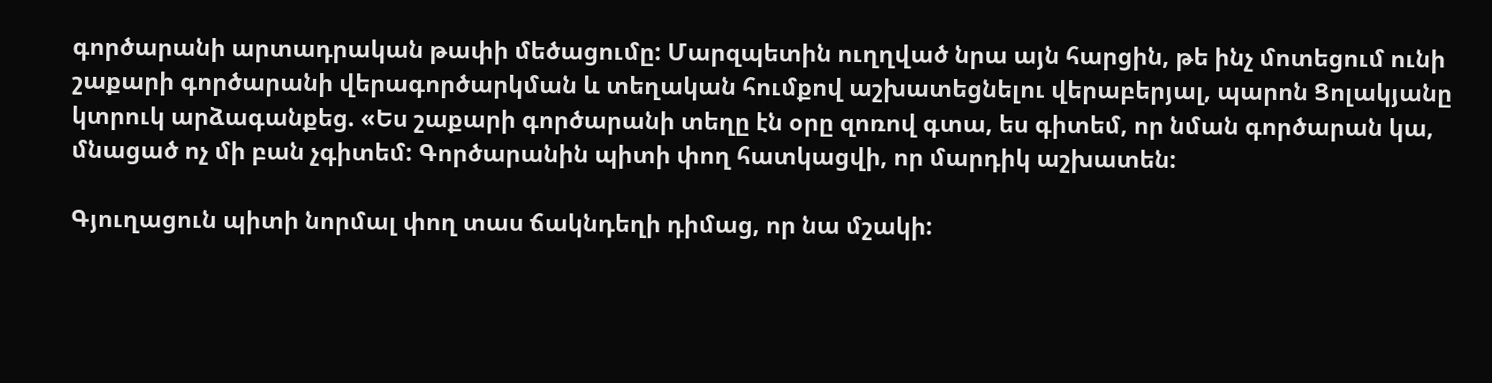գործարանի արտադրական թափի մեծացումը: Մարզպետին ուղղված նրա այն հարցին, թե ինչ մոտեցում ունի շաքարի գործարանի վերագործարկման և տեղական հումքով աշխատեցնելու վերաբերյալ, պարոն Ցոլակյանը կտրուկ արձագանքեց. «Ես շաքարի գործարանի տեղը էն օրը զոռով գտա, ես գիտեմ, որ նման գործարան կա, մնացած ոչ մի բան չգիտեմ: Գործարանին պիտի փող հատկացվի, որ մարդիկ աշխատեն:

Գյուղացուն պիտի նորմալ փող տաս ճակնդեղի դիմաց, որ նա մշակի: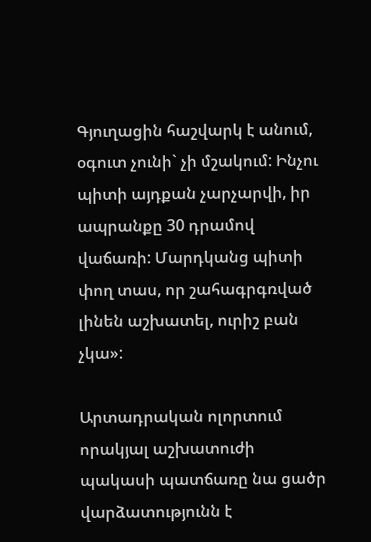Գյուղացին հաշվարկ է անում, օգուտ չունի` չի մշակում: Ինչու պիտի այդքան չարչարվի, իր ապրանքը 30 դրամով վաճառի: Մարդկանց պիտի փող տաս, որ շահագրգռված լինեն աշխատել, ուրիշ բան չկա»:

Արտադրական ոլորտում որակյալ աշխատուժի պակասի պատճառը նա ցածր վարձատությունն է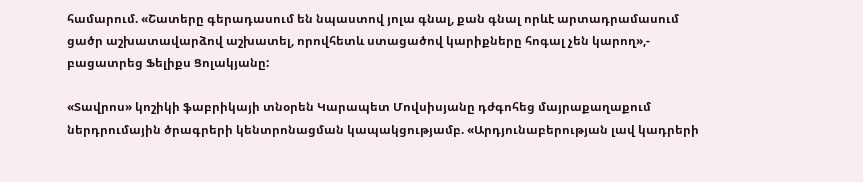համարում. «Շատերը գերադասում են նպաստով յոլա գնալ, քան գնալ որևէ արտադրամասում ցածր աշխատավարձով աշխատել, որովհետև ստացածով կարիքները հոգալ չեն կարող»,- բացատրեց Ֆելիքս Ցոլակյանը:

«Տավրոս» կոշիկի ֆաբրիկայի տնօրեն Կարապետ Մովսիսյանը դժգոհեց մայրաքաղաքում ներդրումային ծրագրերի կենտրոնացման կապակցությամբ. «Արդյունաբերության լավ կադրերի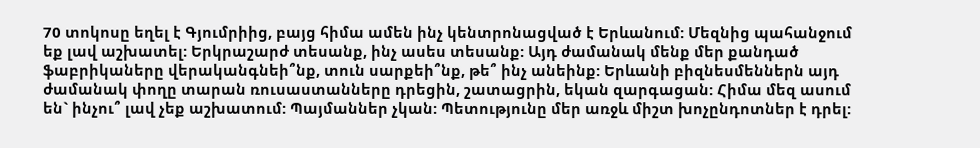70 տոկոսը եղել է Գյումրիից, բայց հիմա ամեն ինչ կենտրոնացված է Երևանում: Մեզնից պահանջում եք լավ աշխատել: Երկրաշարժ տեսանք, ինչ ասես տեսանք: Այդ ժամանակ մենք մեր քանդած ֆաբրիկաները վերականգնեի՞նք, տուն սարքեի՞նք, թե՞ ինչ անեինք: Երևանի բիզնեսմեններն այդ ժամանակ փողը տարան ռուսաստանները դրեցին, շատացրին, եկան զարգացան: Հիմա մեզ ասում են` ինչու՞ լավ չեք աշխատում: Պայմաններ չկան: Պետությունը մեր առջև միշտ խոչընդոտներ է դրել: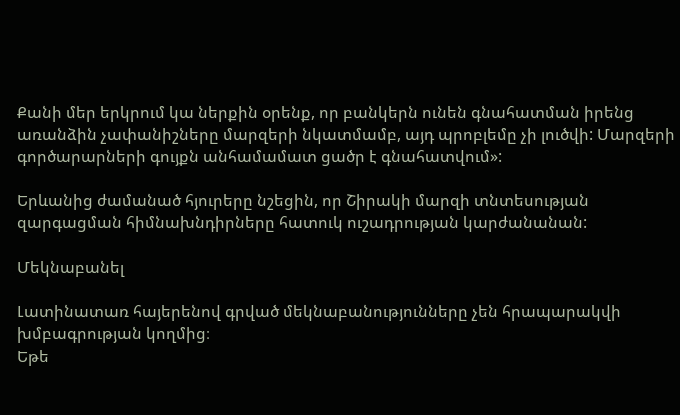Քանի մեր երկրում կա ներքին օրենք, որ բանկերն ունեն գնահատման իրենց առանձին չափանիշները մարզերի նկատմամբ, այդ պրոբլեմը չի լուծվի: Մարզերի գործարարների գույքն անհամամատ ցածր է գնահատվում»:

Երևանից ժամանած հյուրերը նշեցին, որ Շիրակի մարզի տնտեսության զարգացման հիմնախնդիրները հատուկ ուշադրության կարժանանան:

Մեկնաբանել

Լատինատառ հայերենով գրված մեկնաբանությունները չեն հրապարակվի խմբագրության կողմից։
Եթե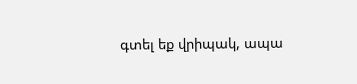գտել եք վրիպակ, ապա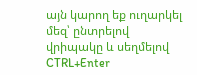այն կարող եք ուղարկել մեզ՝ ընտրելով վրիպակը և սեղմելով CTRL+Enter